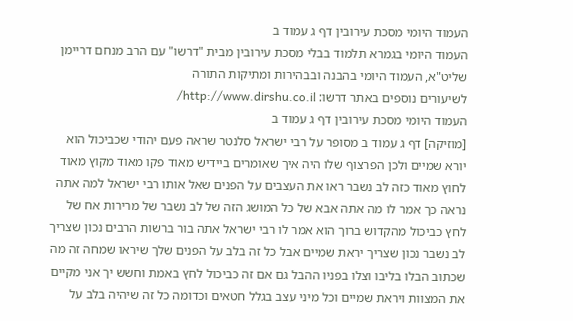העמוד היומי מסכת עירובין דף ג עמוד ב
העמוד היומי בגמרא תלמוד בבלי מסכת עירובין מבית "דרשו" עם הרב מנחם דריימן שליט"א, העמוד היומי בהבנה ובבהירות ומתיקות התורה
לשיעורים נוספים באתר דרשו: http://www.dirshu.co.il/
העמוד היומי מסכת עירובין דף ג עמוד ב
[מוזיקה] דף ג עמוד ב מסופר על רבי ישראל סלנטר שראה פעם יהודי שכביכול הוא יורא שמיים ולכן הפרצוף שלו היה איך שאומרים ביידיש מאוד פקו מאוד מקוץ מאוד לחוץ מאוד כזה לב נשבר ראו את העצבים על הפנים שאל אותו רבי ישראל למה אתה נראה כך אמר לו מה אתה אבא של כל המושג הזה של לב נשבר של מרירות אח של לחץ כביכול מהקדוש ברוך הוא אמר לו רבי ישראל אתה בור ברשות הרבים נכון שצריך לב נשבר נכון שצריך יראת שמיים אבל כל זה בלב על הפנים שלך שיראו שמחה זה מה שכתוב הבלו בליבו וצלו בפניו ההבל גם אם זה כביכול לחץ באמת וחשש יך אני מקיים את המצוות ויראת שמיים וכל מיני עצב בגלל חטאים וכדומה כל זה שיהיה בלב על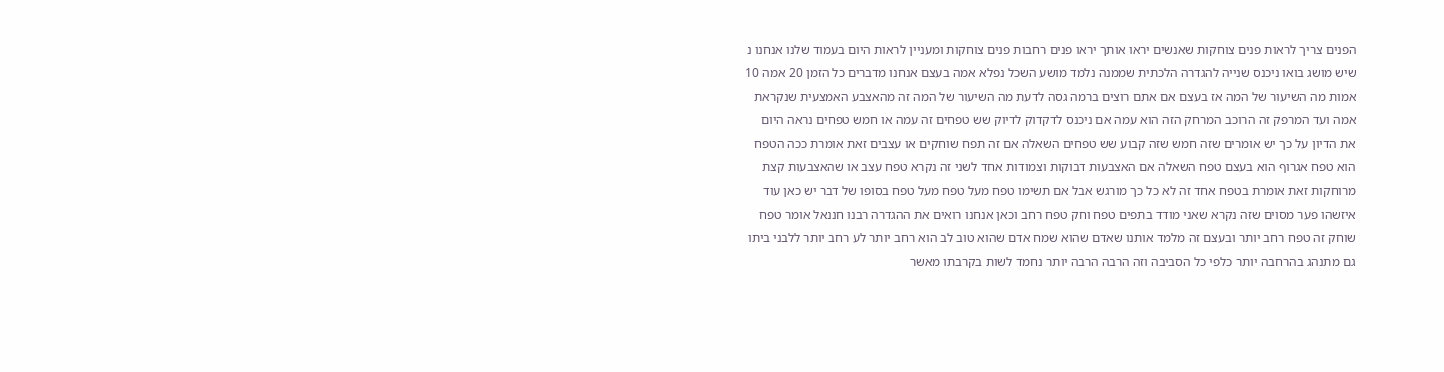הפנים צריך לראות פנים צוחקות שאנשים יראו אותך יראו פנים רחבות פנים צוחקות ומעניין לראות היום בעמוד שלנו אנחנו נ שיש מושג בואו ניכנס שנייה להגדרה הלכתית שממנה נלמד מושע השכל נפלא אמה בעצם אנחנו מדברים כל הזמן 20 אמה 10 אמות מה השיעור של המה אז בעצם אם אתם רוצים ברמה גסה לדעת מה השיעור של המה זה מהאצבע האמצעית שנקראת אמה ועד המרפק זה הרוכב המרחק הזה הוא עמה אם ניכנס לדקדוק לדיוק שש טפחים זה עמה או חמש טפחים נראה היום את הדיון על כך יש אומרים שזה חמש שזה קבוע שש טפחים השאלה אם זה תפח שוחקים או עצבים זאת אומרת ככה הטפח הוא טפח אגרוף הוא בעצם טפח השאלה אם האצבעות דבוקות וצמודות אחד לשני זה נקרא טפח עצב או שהאצבעות קצת מרוחקות זאת אומרת בטפח אחד זה לא כל כך מורגש אבל אם תשימו טפח מעל טפח מעל טפח בסופו של דבר יש כאן עוד איזשהו פער מסוים שזה נקרא שאני מודד בתפים טפח וחק טפח רחב וכאן אנחנו רואים את ההגדרה רבנו חננאל אומר טפח שוחק זה טפח רחב יותר ובעצם זה מלמד אותנו שאדם שהוא שמח אדם שהוא טוב לב הוא רחב יותר לע רחב יותר ללבני ביתו גם מתנהג בהרחבה יותר כלפי כל הסביבה וזה הרבה הרבה יותר נחמד לשות בקרבתו מאשר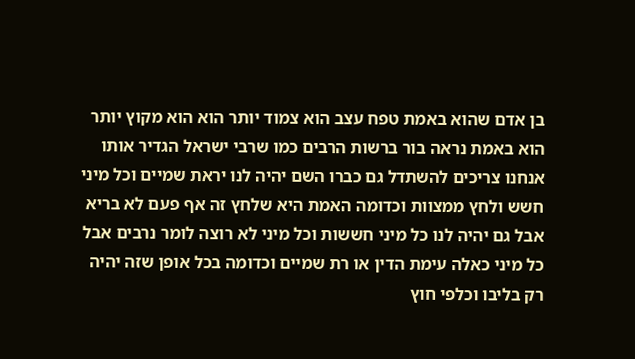בן אדם שהוא באמת טפח עצב הוא צמוד יותר הוא הוא מקוץ יותר הוא באמת נראה בור ברשות הרבים כמו שרבי ישראל הגדיר אותו אנחנו צריכים להשתדל גם כברו השם יהיה לנו יראת שמיים וכל מיני חשש ולחץ ממצוות וכדומה האמת היא שלחץ זה אף פעם לא בריא אבל גם יהיה לנו כל מיני חששות וכל מיני לא רוצה לומר נרבים אבל כל מיני כאלה עימת הדין או רת שמיים וכדומה בכל אופן שזה יהיה רק בליבו וכלפי חוץ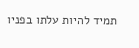תמיד להיות עלתו בפניו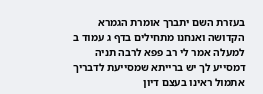בעזרת השם יתברך אומרת הגמרא הקדושה ואנחנו מתחילים בדף ג עמוד ב למעלה אמר לי רב פפא לרבה תניה דמסייע לך יש ברייתא שמסייעת לדבריך אתמול ראינו בעצם דיון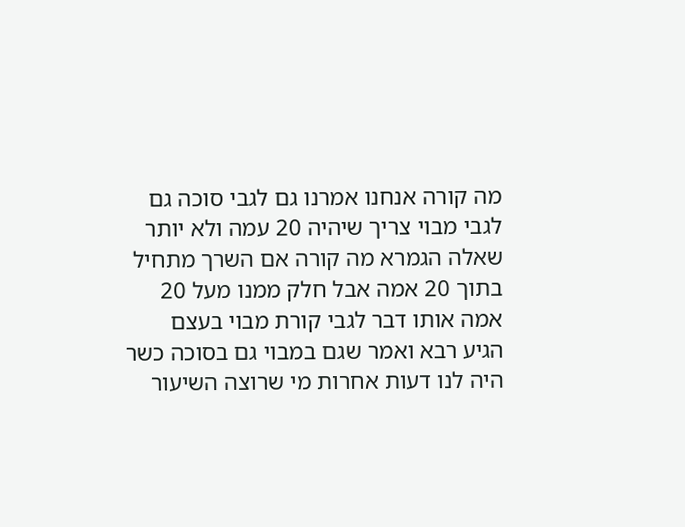מה קורה אנחנו אמרנו גם לגבי סוכה גם לגבי מבוי צריך שיהיה 20 עמה ולא יותר שאלה הגמרא מה קורה אם השרך מתחיל בתוך 20 אמה אבל חלק ממנו מעל 20 אמה אותו דבר לגבי קורת מבוי בעצם הגיע רבא ואמר שגם במבוי גם בסוכה כשר היה לנו דעות אחרות מי שרוצה השיעור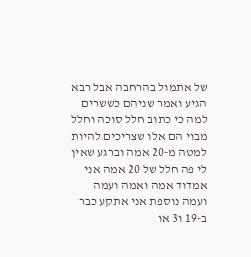של אתמול בהרחבה אבל רבא הגיע ואמר שניהם כששרים למה כי כתוב חלל סוכה וחלל מבוי הם אלו שצריכים להיות למטה מ-20 אמה וברגע שאין לי פה חלל של 20 אמה אני אמדוד אמה ואמה ועמה ועמה נוספת אני אתקע כבר ב-19 ו3 או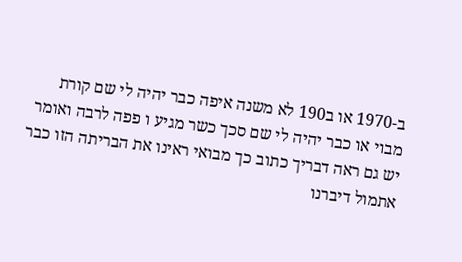ב-1970 או ב190 לא משנה איפה כבר יהיה לי שם קורת מבוי או כבר יהיה לי שם סכך כשר מגיע ו פפה לרבה ואומר יש גם ראה דבריך כתוב כך מבואי ראינו את הבריתה הזו כבר אתמול דיברנו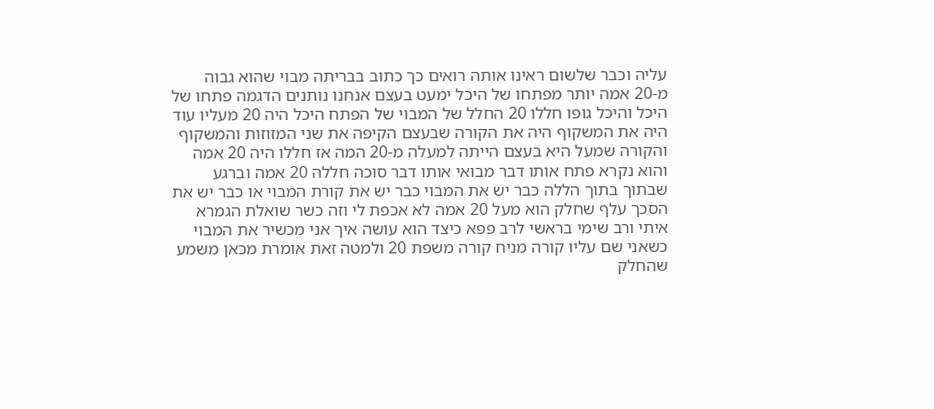עליה וכבר שלשום ראינו אותה רואים כך כתוב בבריתה מבוי שהוא גבוה מ-20 אמה יותר מפתחו של היכל ימעט בעצם אנחנו נותנים הדגמה פתחו של היכל והיכל גופו חללו 20 החלל של המבוי של הפתח היכל היה 20 מעליו עוד היה את המשקוף היה את הקורה שבעצם הקיפה את שני המזוזות והמשקוף והקורה שמעל היא בעצם הייתה למעלה מ-20 המה אז חללו היה 20 אמה והוא נקרא פתח אותו דבר מבואי אותו דבר סוכה חללה 20 אמה וברגע שבתוך בתוך הללה כבר יש את המבוי כבר יש את קורת המבוי או כבר יש את הסכך עלף שחלק הוא מעל 20 אמה לא אכפת לי וזה כשר שואלת הגמרא איתי ורב שימי בראשי לרב פפא כיצד הוא עושה איך אני מכשיר את המבוי כשאני שם עליו קורה מניח קורה משפת 20 ולמטה זאת אומרת מכאן משמע שהחלק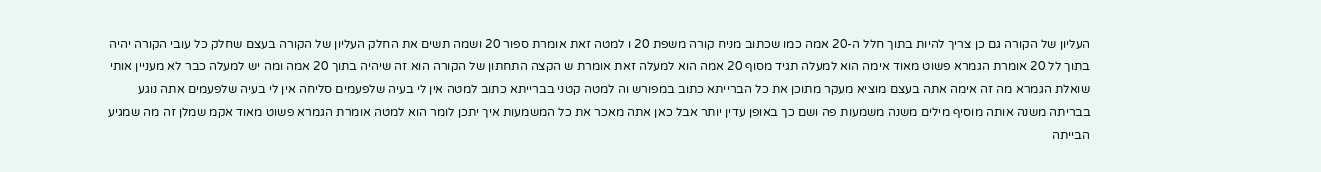העליון של הקורה גם כן צריך להיות בתוך חלל ה-20 אמה כמו שכתוב מניח קורה משפת 20 ו למטה זאת אומרת ספור 20 ושמה תשים את החלק העליון של הקורה בעצם שחלק כל עובי הקורה יהיה בתוך לל 20 אומרת הגמרא פשוט מאוד אימה הוא למעלה תגיד מסוף 20 אמה הוא למעלה זאת אומרת ש הקצה התחתון של הקורה הוא זה שיהיה בתוך 20 אמה ומה יש למעלה כבר לא מעניין אותי שואלת הגמרא מה זה אימה אתה בעצם מוציא מעקר מתוכן את כל הברייתא כתוב במפורש וה למטה קטני בברייתא כתוב למטה אין לי בעיה שלפעמים סליחה אין לי בעיה שלפעמים אתה נוגע בבריתה משנה אותה מוסיף מילים משנה משמעות פה ושם כך באופן עדין יותר אבל כאן אתה מאכר את כל המשמעות איך יתכן לומר הוא למטה אומרת הגמרא פשוט מאוד אקמ שמלן זה מה שמגיע הבייתה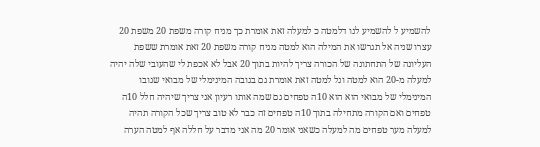להשמיע ל להשמיע לנו דלמטה כ למעלה זאת אומרת כך מניח קורה משפת 20 משפת 20 עצרו שניה אל תגרשו את המילה הוא למטה מניח קורה משפת 20 זאת אומרת ששפת העליונה של התחתונה של הכורה צריך להיות בתוך 20 אבל לא אכפת לי שהעובי שלה יהיה למעלה מ-20 הוא למטה ונל למטה זאת אומרת גם בגובה המינימלי של מבואי שגובו המינימלי של מבואי הוא הוא 10ה טפחים גם שמה אותו רעיון אני צריך שיהיה חלל 10ה טפחים ואם הקורה מתחילה בתוך 10ה טפחים זה כבר לא טוב צריך שכל הקורה תהיה למעלה מער טפחים מה למעלה כשאני אומר 20 מה אני מדבר על חללה אף למטה הערה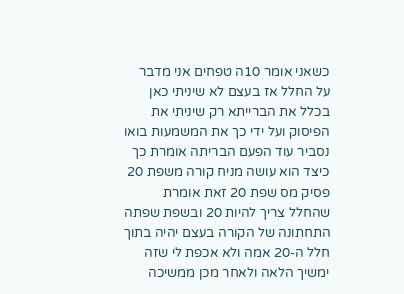כשאני אומר 10ה טפחים אני מדבר על החלל אז בעצם לא שיניתי כאן בכלל את הברייתא רק שיניתי את הפיסוק ועל ידי כך את המשמעות בואו נסביר עוד הפעם הבריתה אומרת כך כיצד הוא עושה מניח קורה משפת 20 פסיק מס שפת 20 זאת אומרת שהחלל צריך להיות 20 ובשפת שפתה התחתונה של הקורה בעצם יהיה בתוך חלל ה-20 אמה ולא אכפת לי שזה ימשיך הלאה ולאחר מכן ממשיכה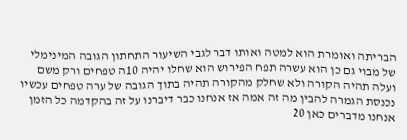הבריתה ואומרת הוא למטה ואותו דבר לגבי השיעור התחתון הגובה המינימלי של מבוי גם כן הוא עשרה תפח הפירוש הוא שחלו יהיה 10ה טפחים ורק משם ועלה תהיה הקורה ולא שחלק מהקורה תהיה בתוך הגובה של ערה טפחים עכשיו נכנסת הגמרה להבין מה זה אמה אז אנחנו כבר דיברנו על זה בהקדמה כל הזמן אנחנו מדברים כאן 20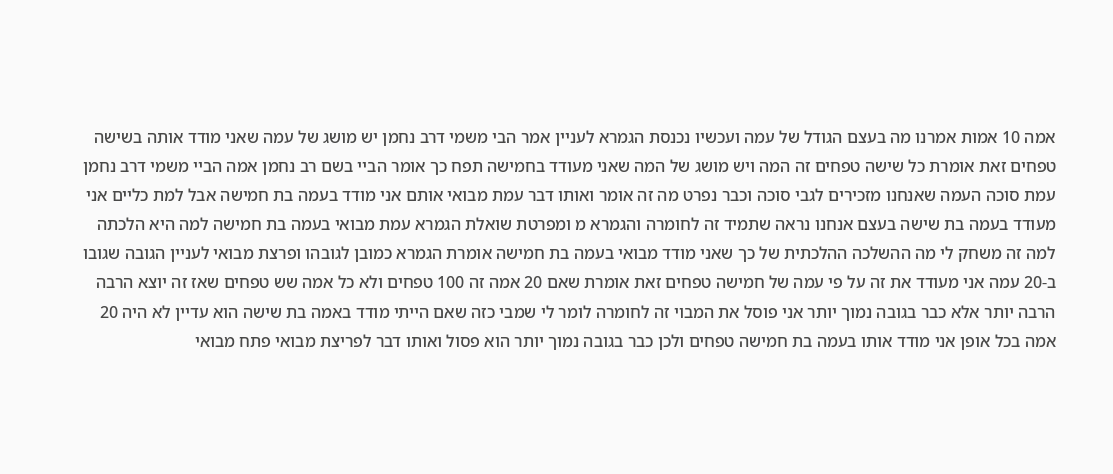אמה 10 אמות אמרנו מה בעצם הגודל של עמה ועכשיו נכנסת הגמרא לעניין אמר הבי משמי דרב נחמן יש מושג של עמה שאני מודד אותה בשישה טפחים זאת אומרת כל שישה טפחים זה המה ויש מושג של המה שאני מעודד בחמישה תפח כך אומר הביי בשם רב נחמן אמה הביי משמי דרב נחמן עמת סוכה העמה שאנחנו מזכירים לגבי סוכה וכבר נפרט מה זה אומר ואותו דבר עמת מבואי אותם אני מודד בעמה בת חמישה אבל למת כליים אני מעודד בעמה בת שישה בעצם אנחנו נראה שתמיד זה לחומרה והגמרא מ ומפרטת שואלת הגמרא עמת מבואי בעמה בת חמישה למה היא הלכתה למה זה משחק לי מה ההשלכה ההלכתית של כך שאני מודד מבואי בעמה בת חמישה אומרת הגמרא כמובן לגובהו ופרצת מבואי לעניין הגובה שגובו ב-20 עמה אני מעודד את זה על פי עמה של חמישה טפחים זאת אומרת שאם 20 אמה זה 100 טפחים ולא כל אמה שש טפחים שאז זה יוצא הרבה הרבה יותר אלא כבר בגובה נמוך יותר אני פוסל את המבוי זה לחומרה לומר לי שמבי כזה שאם הייתי מודד באמה בת שישה הוא עדיין לא היה 20 אמה בכל אופן אני מודד אותו בעמה בת חמישה טפחים ולכן כבר בגובה נמוך יותר הוא פסול ואותו דבר לפריצת מבואי פתח מבואי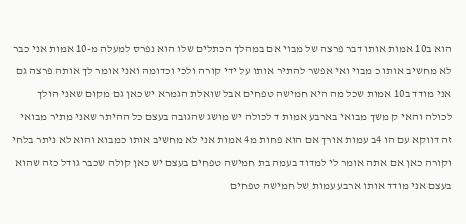הוא ב10 אמות אותו דבר פרצה של מבוי אם במהלך הכתלים שלו הוא נפרס למעלה מ-10 אמות אני כבר לא מחשיב אותו כ מבוי ואי אפשר להתיר אותו על ידי קורה ולכי וכדומה ואני אומר לך אותה פרצה גם אני מודד ב10 אמות שכל מה היא חמישה טפחים אבל שואלת הגמרא יש כאן גם מקום שאני הולך לכולה והאי ק משך מבואי בארבע אמות ד לכולה יש מושג שהגובה בעצם כל ההיתר שאני מתיר מבואי זה דווקא עם הו 4ב עמות אורך אם הוא פחות מ4 אמות אני לא מחשיב אותו כמבוא והוא לא ניתר בלחי וקורה כאן אם אתה אומר לי למדוד בעמה בת חמישה טפחים בעצם יש כאן קולה שכבר גודל כזה שהוא בעצם אני מודד אותו ארבע עמות של חמישה טפחים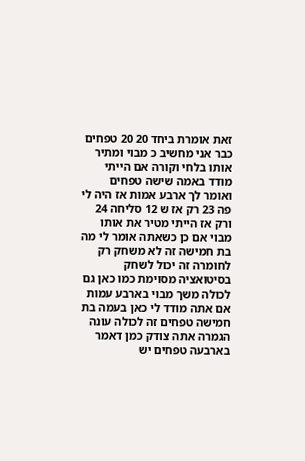זאת אומרת ביחד 20 20 טפחים כבר אני מחשיב כ מבוי ומתיר אותו בלחי וקורה אם הייתי מודד באמה שישה טפחים ואומר לך ארבע אמות אז היה לי פה 23 רק אז ש 12 סליחה 24 ורק אז הייתי מטיר את אותו מבוי אם כן כשאתה אומר לי מה בת חמישה זה לא משחק רק לחומרה זה יכול לשחק בסיטואציה מסוימת כמו כאן גם לכולה משך מבוי בארבע עמות אם אתה מודד לי כאן בעמה בת חמישה טפחים זה לכולה עונה הגמרה אתה צודק כמן דאמר בארבעה טפחים יש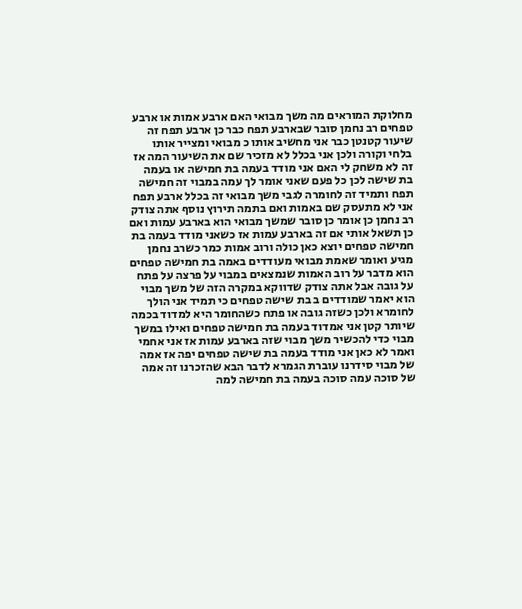מחלוקת המוראים מה משך מבואי האם ארבע אמות או ארבע טפחים רב נחמן סובר שבארבע תפח כבר כן ארבע תפח זה שיעור קטנטן כבר אני מחשיב אותו כ מבואי ומצייר אותו בלחי וקורה ולכן אני בכלל לא מזכיר שם את השיעור המה אז זה לא משחק לי האם אני מודד בעמה בת חמישה או בעמה בת שישה לכן כל פעם שאני אומר לך עמה במבוי זה חמישה תפח ותמיד זה לחומרה לגבי משך מבואי זה בכלל ארבע תפח אני לא מתעסק שם באמות ואם בתמה תירוץ נוסף אתה צודק רב נחמן כן אומר כן סובר שמשך מבואי הוא בארבע עמות ואם כן תשאל אותי אם זה בארבע עמות אז כשאני מודד בעמה בת חמישה טפחים יוצא כאן כולה ורוב אמות כמר כשרב נחמן מגיע ואומר שאמת מבואי מעודדים באמה בת חמישה טפחים הוא מדבר על רוב האמות שנמצאים במבוי על פרצה על פתח על גובה אבל אתה צודק שדווקא במקרה הזה של משך מבוי הוא יאמר שמודדים ב בת שישה טפחים כי תמיד אני הולך לחומרא ולכן כשזה גובה או פתח כשהחומר היא למדוד בכמה שיותר קטן אני אמדוד בעמה בת חמישה טפחים ואילו במשך מבוי כדי להכשיר משך מבוי שזה בארבע עמות אז אני אחמי ואמר לא כאן אני מודד בעמה בת שישה טפחים יפה אז אמה של מבוי סידרנו עוברת הגמרא לדבר הבא שהזכרנו זה אמה של סוכה עמה סוכה בעמה בת חמישה למה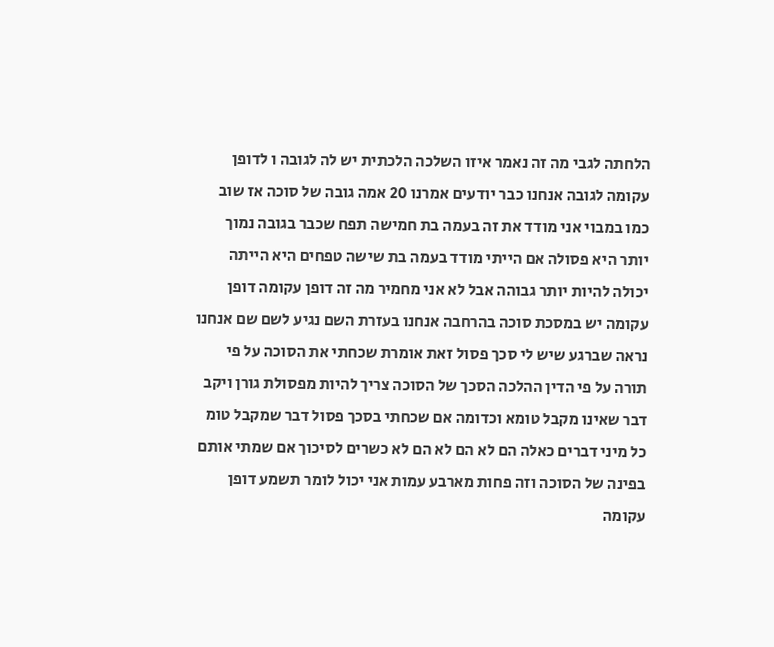הלחתה לגבי מה זה נאמר איזו השלכה הלכתית יש לה לגובה ו לדופן עקומה לגובה אנחנו כבר יודעים אמרנו 20 אמה גובה של סוכה אז שוב כמו במבוי אני מודד את זה בעמה בת חמישה תפח שכבר בגובה נמוך יותר היא פסולה אם הייתי מודד בעמה בת שישה טפחים היא הייתה יכולה להיות יותר גבוהה אבל לא אני מחמיר מה זה דופן עקומה דופן עקומה יש במסכת סוכה בהרחבה אנחנו בעזרת השם נגיע לשם שם אנחנו נראה שברגע שיש לי סכך פסול זאת אומרת שכחתי את הסוכה על פי תורה על פי הדין ההלכה הסכך של הסוכה צריך להיות מפסולת גורן ויקב דבר שאינו מקבל טומא וכדומה אם שכחתי בסכך פסול דבר שמקבל טומ כל מיני דברים כאלה הם לא הם לא הם לא כשרים לסיכוך אם שמתי אותם בפינה של הסוכה וזה פחות מארבע עמות אני יכול לומר תשמע דופן עקומה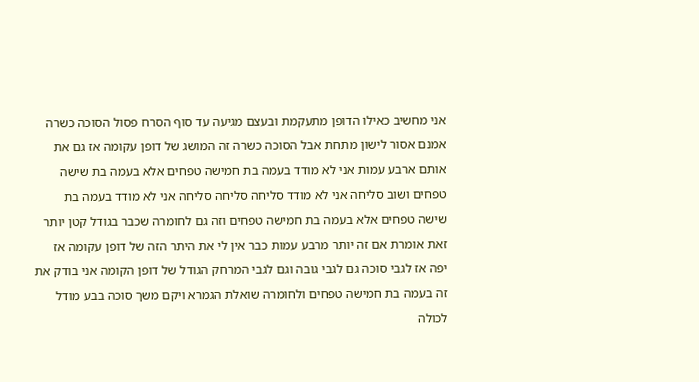אני מחשיב כאילו הדופן מתעקמת ובעצם מגיעה עד סוף הסרח פסול הסוכה כשרה אמנם אסור לישון מתחת אבל הסוכה כשרה זה המושג של דופן עקומה אז גם את אותם ארבע עמות אני לא מודד בעמה בת חמישה טפחים אלא בעמה בת שישה טפחים ושוב סליחה אני לא מודד סליחה סליחה סליחה אני לא מודד בעמה בת שישה טפחים אלא בעמה בת חמישה טפחים וזה גם לחומרה שכבר בגודל קטן יותר זאת אומרת אם זה יותר מרבע עמות כבר אין לי את היתר הזה של דופן עקומה אז יפה אז לגבי סוכה גם לגבי גובה וגם לגבי המרחק הגודל של דופן הקומה אני בודק את זה בעמה בת חמישה טפחים ולחומרה שואלת הגמרא ויקם משך סוכה בבע מודל לכולה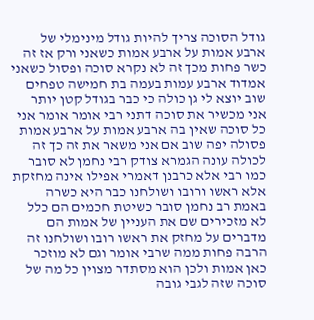גודל הסוכה צריך להיות גודל מינימלי של ארבע אמות על ארבע אמות כשאני ורק אז זה כשר פחות מכך זה לא נקרא סוכה ופסול כשאני אמדוד ארבע עמות בעמה בת חמישה טפחים שוב יוצא לי גן כולה כי כבר בגודל קטן יותר אני מכשיר את סוכה דתני רבי אומר אומר אני כל סוכה שאין בה ארבע אמות על ארבע אמות פסולה יפה שוב אם אני משאר את זה כך זה לכולה עונה הגמרא צודק רבי נחמן לא סובר כמו רבי אלא כרבנן דאמרי אפילו אינה מחזקת אלא ראשו ורובו ושולחנו כבר היא כשרה באמת רב נחמן סובר כשיטת חכמים הם כלל לא מזכירים שם את העניין של אמות הם מדברים על מחזק את ראשו רובו ושולחנו זה הרבה פחות ממה שרבי אומר וגם לא מוזכר כאן אמות ולכן הוא מסתדר מצוין כל מה של סוכה שזה לגבי גובה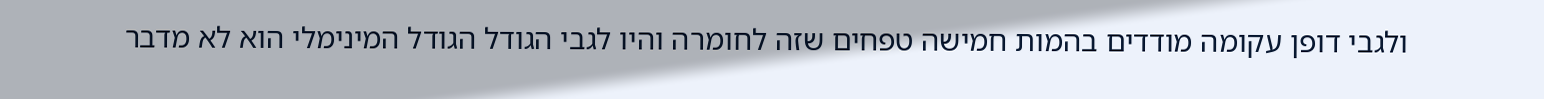ולגבי דופן עקומה מודדים בהמות חמישה טפחים שזה לחומרה והיו לגבי הגודל הגודל המינימלי הוא לא מדבר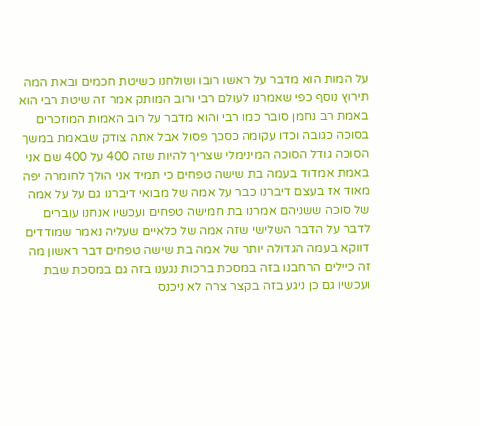על המות הוא מדבר על ראשו רובו ושולחנו כשיטת חכמים ובאת המה תירוץ נוסף כפי שאמרנו לעולם רבי ורוב המותק אמר זה שיטת רבי הוא באמת רב נחמן סובר כמו רבי והוא מדבר על רוב האמות המוזכרים בסוכה כגובה וכדו עקומה כסכך פסול אבל אתה צודק שבאמת במשך הסוכה גודל הסוכה המינימלי שצריך להיות שזה 400 על 400 שם אני באמת אמדוד בעמה בת שישה טפחים כי תמיד אני הולך לחומרה יפה מאוד אז בעצם דיברנו כבר על אמה של מבואי דיברנו גם על על אמה של סוכה ששניהם אמרנו בת חמישה טפחים ועכשיו אנחנו עוברים לדבר על הדבר השלישי שזה אמה של כלאיים שעליה נאמר שמודדים דווקא בעמה הגדולה יותר של אמה בת שישה טפחים דבר ראשון מה זה כיילים הרחבנו בזה במסכת ברכות נגענו בזה גם במסכת שבת ועכשיו גם כן ניגע בזה בקצר צרה לא ניכנס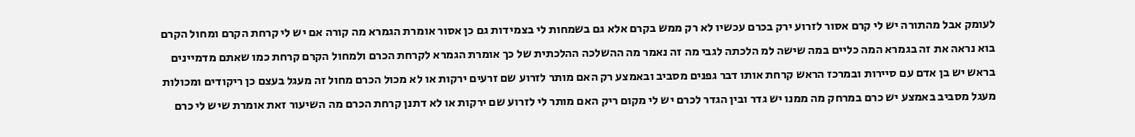לעומק אבל מהתורה יש לי קרם אסור לזרוע ירק בכרם עכשיו לא רק ממש בקרם אלא גם בשמחות לי בצמידות גם כן אסור אומרת הגמרא מה קורה אם יש לי קרחת הקרם ומחול הקרם בוא נראה את זה בגמרא המה כליים במה שישה למ הלכתה לגבי מה זה נאמר מה ההשלכה ההלכתית של כך אומרת הגמרא לקרחת הכרם ולמחול הקרם קרחת כמו שאתם מדמיינים בראש יש בן אדם עם סיירות ובמרכז הראש קרחת אותו דבר גפנים מסביב ובאמצע רק האם מותר לזרוע שם זרעים ירקות או לא מכול הכרם מחול זה מעגל בעצם כן ריקודים ומכולות מעגל מסביב באמצע יש כרם במרחק מה ממנו יש גדר ובין הגדר לכרם יש לי מקום ריק האם מותר לי לזרוע שם ירקות או לא דתנן קרחת הכרם מה השיעור זאת אומרת שיש לי כרם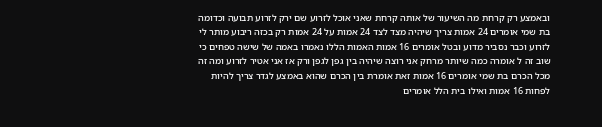ובאמצע רק קרחת מה השיעור של אותה קרחת שאני אוכל לזרוע שם ירק לזרוע תבועה וכדומה בת שמי אומרים 24 אמות צריך שיהיה מצד לצד 24 אמות על 24 אמות רק בכזה ריבוע מותר לי לזרוע וכבר נסביר מדוע ובטל אומרים 16 אמות האמות הללו נאמרו באמה של שישה טפחים כי שוב זה ל אומרה כמה שיותר מרחק אני רוצה שיהיה בין גפן לגפן ורק אז אני אטיר לזרוע ומה זה מכל הכרם בת שמי אומרים 16 אמות זאת אומרת בין הכרם שהוא באמצע לגדר צריך להיות לפחות 16 אמות ואילו בית הלל אומרים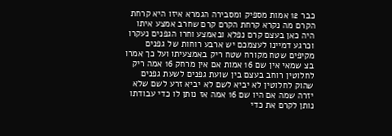כבר 12 אמות מספיק ומסבירה הגמרא איזו היא קרחת הקרם מה נקרא קרחת הקרם קרם שחרב אמצע איתו היה כאן בעצם קרם נפלא ובאמצע וחרו הגפנים נעקרו וכרגע דמיינו לעצמכם יש ארבע רוחות של גפנים מקיפים שטח מקורח שטח ריק באמצעיתו ועל כך אמרו בצ שמאי אין שם 16 אמות אם אין מרחק 16 אמה ריק לחלוטין רוחב בעצם בין שועת גפנים לשעת גפנים שהוק לחלוטין לא יביא לשם לא יביא זרע לשם שלא יזרה שמה אם היו שם 16 אמה אז נותן לו כדי עבודתו נותן לקרם את כדי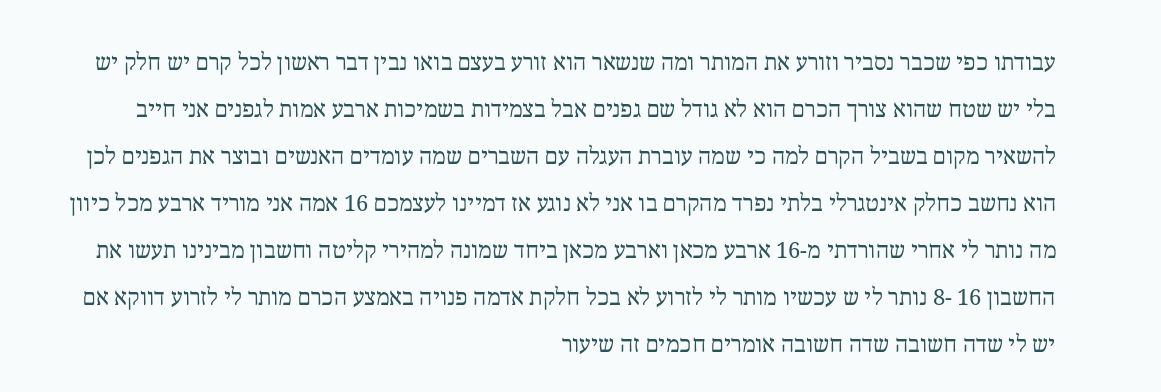עבודתו כפי שכבר נסביר וזורע את המותר ומה שנשאר הוא זורע בעצם בואו נבין דבר ראשון לכל קרם יש חלק יש בלי יש שטח שהוא צורך הכרם הוא לא גודל שם גפנים אבל בצמידות בשמיכות ארבע אמות לגפנים אני חייב להשאיר מקום בשביל הקרם למה כי שמה עוברת העגלה עם השברים שמה עומדים האנשים ובוצר את הגפנים לכן הוא נחשב כחלק אינטגרלי בלתי נפרד מהקרם בו אני לא נוגע אז דמיינו לעצמכם 16 אמה אני מוריד ארבע מכל כיוון מה נותר לי אחרי שהורדתי מ-16 ארבע מכאן וארבע מכאן ביחד שמונה למהירי קליטה וחשבון מבינינו תעשו את החשבון 16 -8 נותר לי ש עכשיו מותר לי לזרוע לא בכל חלקת אדמה פנויה באמצע הכרם מותר לי לזרוע דווקא אם יש לי שדה חשובה שדה חשובה אומרים חכמים זה שיעור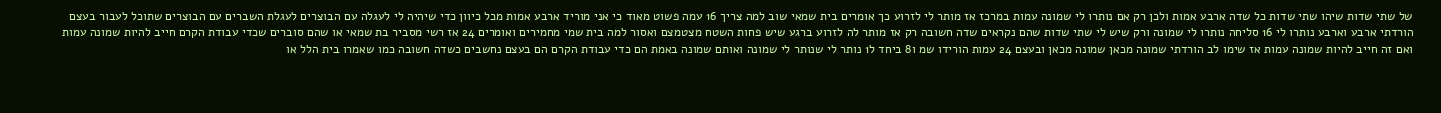של שתי שדות שיהו שתי שדות כל שדה ארבע אמות ולכן רק אם נותרו לי שמונה עמות במרכז אז מותר לי לזרוע כך אומרים בית שמאי שוב למה צריך 16 עמה פשוט מאוד כי אני מוריד ארבע אמות מכל כיוון כדי שיהיה לי לעגלה עם הבוצרים לעגלת השברים עם הבוצרים שתוכל לעבור בעצם הורדתי ארבע וארבע נותרו לי 16 סליחה נותרו לי שמונה ורק שיש לי שתי שדות שהם נקראים שדה חשובה רק אז מותר לה לזרוע ברגע שיש פחות השטח מצטמצם ואסור למה בית שמי מחמירים ואומרים 24 אז רשי מסביר בת שמאי או שהם סוברים שכדי עבודת הקרם חייב להיות שמונה עמות ואם זה חייב להיות שמונה עמות אז שימו לב הורדתי שמונה מכאן שמונה מכאן ובעצם 24 עמות הורידו שמ ו8 ביחד ל1 נותר לי שנותר לי שמונה ואותם שמונה באמת הם כדי עבודת הקרם הם בעצם נחשבים כשדה חשובה כמו שאמרו בית הלל או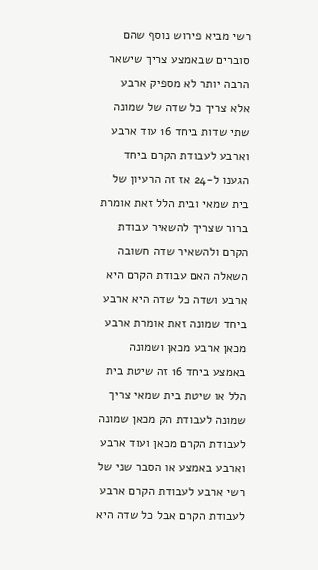רשי מביא פירוש נוסף שהם סוברים שבאמצע צריך שישאר הרבה יותר לא מספיק ארבע אלא צריך כל שדה של שמונה שתי שדות ביחד 16 עוד ארבע וארבע לעבודת הקרם ביחד הגענו ל-24 אז זה הרעיון של בית שמאי ובית הלל זאת אומרת ברור שצריך להשאיר עבודת הקרם ולהשאיר שדה חשובה השאלה האם עבודת הקרם היא ארבע ושדה כל שדה היא ארבע ביחד שמונה זאת אומרת ארבע מכאן ארבע מכאן ושמונה באמצע ביחד 16 זה שיטת בית הלל או שיטת בית שמאי צריך שמונה לעבודת הק מכאן שמונה לעבודת הקרם מכאן ועוד ארבע וארבע באמצע או הסבר שני של רשי ארבע לעבודת הקרם ארבע לעבודת הקרם אבל כל שדה היא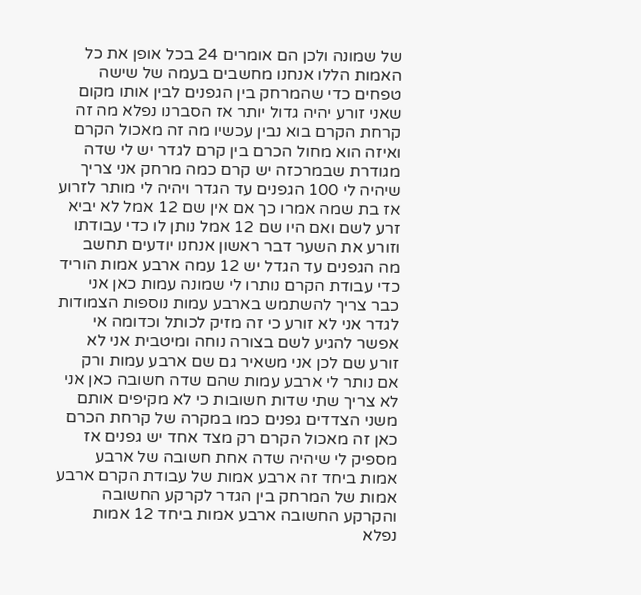של שמונה ולכן הם אומרים 24 בכל אופן את כל האמות הללו אנחנו מחשבים בעמה של שישה טפחים כדי שהמרחק בין הגפנים לבין אותו מקום שאני זורע יהיה גדול יותר אז הסברנו נפלא מה זה קרחת הקרם בוא נבין עכשיו מה זה מאכול הקרם ואיזה הוא מחול הכרם בין קרם לגדר יש לי שדה מגודרת שבמרכזה יש קרם כמה מרחק אני צריך שיהיה לי 100 הגפנים עד הגדר ויהיה לי מותר לזרוע אז בת שמה אמרו כך אם אין שם 12 אמל לא יביא זרע לשם ואם היו שם 12 אמל נותן לו כדי עבודתו וזורע את השער דבר ראשון אנחנו יודעים תחשב מה הגפנים עד הגדל יש 12 עמה ארבע אמות הוריד כדי עבודת הקרם נותרו לי שמונה עמות כאן אני כבר צריך להשתמש בארבע עמות נוספות הצמודות לגדר אני לא זורע כי זה מזיק לכותל וכדומה אי אפשר להגיע לשם בצורה נוחה ומיטבית אני לא זורע שם לכן אני משאיר גם שם ארבע עמות ורק אם נותר לי ארבע עמות שהם שדה חשובה כאן אני לא צריך שתי שדות חשובות כי לא מקיפים אותם משני הצדדים גפנים כמו במקרה של קרחת הכרם כאן זה מאכול הקרם רק מצד אחד יש גפנים אז מספיק לי שיהיה שדה אחת חשובה של ארבע אמות ביחד זה ארבע אמות של עבודת הקרם ארבע אמות של המרחק בין הגדר לקרקע החשובה והקרקע החשובה ארבע אמות ביחד 12 אמות נפלא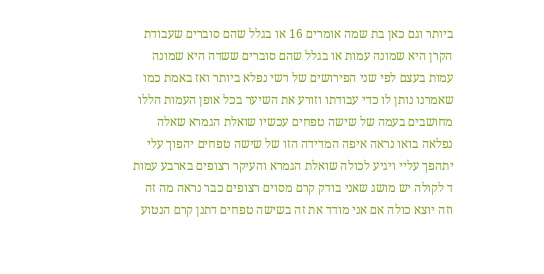ביותר וגם כאן בת שמה אומרים 16 או בגלל שהם סוברים שעבודת הקרן היא שמונה עמות או בגלל שהם סוברים ששדה היא שמונה עמות בעצם לפי שני הפירושים של רשי נפלא ביותר ואז באמת כמו שאמרנו נותן לו כדי עבודתו וזורע את השיער בכל אופן העמות הללו מחושבים בעמה של שישה טפחים עכשיו שואלת הגמרא שאלה נפלאה בואו נראה איפה המדידה הזו של שישה טפחים יהפוך עלי יתהפך עליי ויגיע לכולה שואלת הגמרא והעיקר רצופים בארבע עמות ד לקולה יש מושג שאני בודק קרם מסוים רצופים כבר נראה מה זה וזה יוצא כולה אם אני מודד את זה בשישה טפחים דתנן קרם הנטוע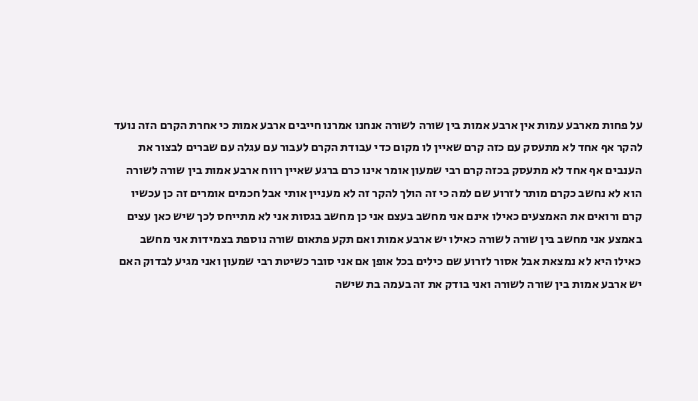על פחות מארבע עמות אין ארבע אמות בין שורה לשורה אנחנו אמרנו חייבים ארבע אמות כי אחרת הקרם הזה נועד להקר אף אחד לא מתעסק עם כזה קרם שאיין לו מקום כדי עבודת הקרם לעבור עם עגלה עם שברים לבצור את הענבים אף אחד לא מתעסק בכזה קרם רבי שמעון אומר אינו כרם ברגע שאיין רווח ארבע אמות בין שורה לשורה הוא לא נחשב כקרם מותר לזרוע שם למה כי זה הולך להקר זה לא מעניין אותי אבל חכמים אומרים זה כן עכשיו קרם ורואים את האמצעים כאילו אינם אני מחשב בעצם אני כן מחשב בגסות אני לא מתייחס לכך שיש כאן עצים באמצע אני מחשב בין שורה לשורה כאילו יש ארבע אמות ואם תקע פתאום שורה נוספת בצמידות אני מחשב כאילו היא לא נמצאת אבל אסור לזרוע שם כילים בכל אופן אם אני סובר כשיטת רבי שמעון ואני מגיע לבדוק האם יש ארבע אמות בין שורה לשורה ואני בודק את זה בעמה בת שישה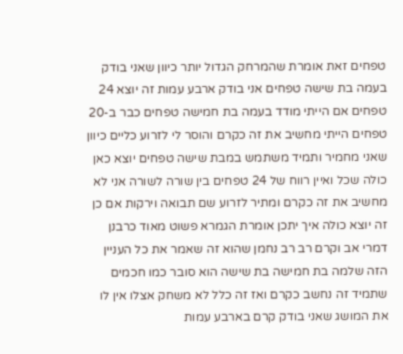טפחים זאת אומרת שהמרחק הגדול יותר כיוון שאני בודק בעמה בת שישה טפחים אני בודק ארבע עמות זה יוצא 24 טפחים אם הייתי מודד בעמה בת חמישה טפחים כבר ב-20 טפחים הייתי מחשיב את זה כקרם והוסר לי לזרוע כליים כיוון שאני מחמיר ותמיד משתמש במבת שישה טפחים יוצא כאן כולה שכל ואיין רווח של 24 טפחים בין שורה לשורה אני לא מחשיב את זה כקרם ומתיר לזרוע שם תבואה וירקות אם כן זה יוצא כולה איך יתכן אומרת הגמרא פשוט מאוד כרבנן דמרי אב וקרם רב רב נחמן שהוא זה שאמר את כל העניין הזה שלמה בת חמישה בת שישה הוא סובר כמו חכמים שתמיד זה נחשב כקרם ואז זה כלל לא משחק אצלו אין לו את המושג שאני בודק קרם בארבע עמות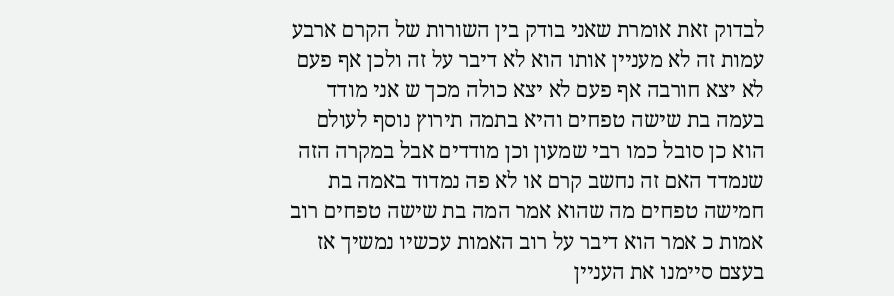לבדוק זאת אומרת שאני בודק בין השורות של הקרם ארבע עמות זה לא מעניין אותו הוא לא דיבר על זה ולכן אף פעם לא יצא חורבה אף פעם לא יצא כולה מכך ש אני מודד בעמה בת שישה טפחים והיא בתמה תירוץ נוסף לעולם הוא כן סובל כמו רבי שמעון וכן מודדים אבל במקרה הזה שנמדד האם זה נחשב קרם או לא פה נמדוד באמה בת חמישה טפחים מה שהוא אמר המה בת שישה טפחים רוב אמות כ אמר הוא דיבר על רוב האמות עכשיו נמשיך אז בעצם סיימנו את העניין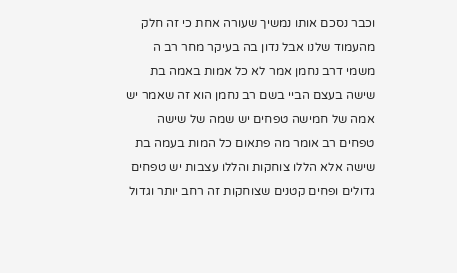וכבר נסכם אותו נמשיך שעורה אחת כי זה חלק מהעמוד שלנו אבל נדון בה בעיקר מחר רב ה משמי דרב נחמן אמר לא כל אמות באמה בת שישה בעצם הביי בשם רב נחמן הוא זה שאמר יש אמה של חמישה טפחים יש שמה של שישה טפחים רב אומר מה פתאום כל המות בעמה בת שישה אלא הללו צוחקות והללו עצבות יש טפחים גדולים ופחים קטנים שצוחקות זה רחב יותר וגדול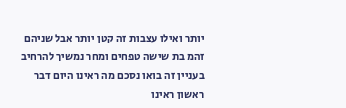יותר ואילו עצבות זה קטן יותר אבל שניהם זהמ בת שישה טפחים ומחר נמשיך להרחיב בעניין זה בואו נסכם מה ראינו היום דבר ראשון ראינו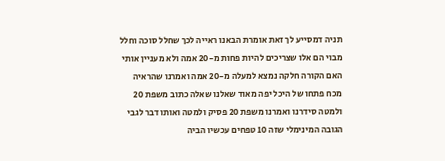תניה דמסייע לך זאת אומרת הבאנו ראייה לכך שחלל סוכה וחלל מבוי הם אלו שצריכים להיות פחות מ-20 אמה ולא מעניין אותי האם הקורה חלקה נמצא למעלה מ-20 אמה ואמרנו שהראיה מכח פתחו של היכל יפה מאוד שאלנו שאלה כתוב משפת 20 ולמטה סידרנו ואמרנו משפת 20 פסיק ולמטה ואותו דבר לגבי הגובה המינימלי שזה 10 טפחים עכשיו הביה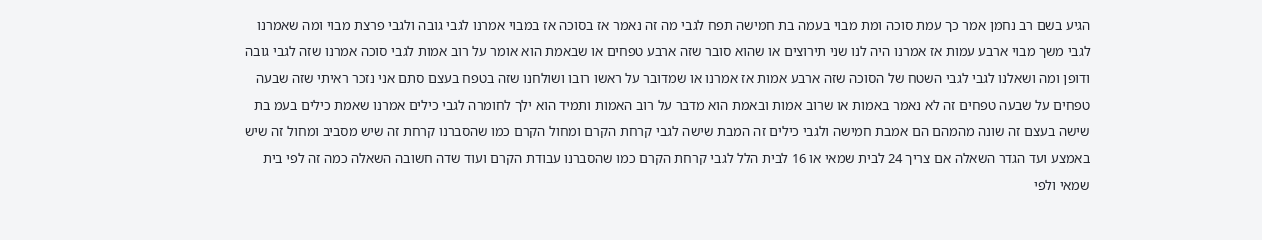הגיע בשם רב נחמן אמר כך עמת סוכה ומת מבוי בעמה בת חמישה תפח לגבי מה זה נאמר אז בסוכה אז במבוי אמרנו לגבי גובה ולגבי פרצת מבוי ומה שאמרנו לגבי משך מבוי ארבע עמות אז אמרנו היה לנו שני תירוצים או שהוא סובר שזה ארבע טפחים או שבאמת הוא אומר על רוב אמות לגבי סוכה אמרנו שזה לגבי גובה ודופן ומה ושאלנו לגבי לגבי השטח של הסוכה שזה ארבע אמות אז אמרנו או שמדובר על ראשו רובו ושולחנו שזה בטפח בעצם סתם אני נזכר ראיתי שזה שבעה טפחים על שבעה טפחים זה לא נאמר באמות או שרוב אמות ובאמת הוא מדבר על רוב האמות ותמיד הוא ילך לחומרה לגבי כילים אמרנו שאמת כילים בעמ בת שישה בעצם זה שונה מהמהם הם אמבת חמישה ולגבי כילים זה המבת שישה לגבי קרחת הקרם ומחול הקרם כמו שהסברנו קרחת זה שיש מסביב ומחול זה שיש באמצע ועד הגדר השאלה אם צריך 24 לבית שמאי או 16 לבית הלל לגבי קרחת הקרם כמו שהסברנו עבודת הקרם ועוד שדה חשובה השאלה כמה זה לפי בית שמאי ולפי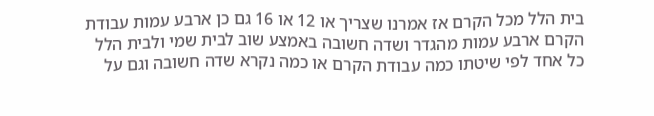בית הלל מכל הקרם אז אמרנו שצריך או 12 או 16 גם כן ארבע עמות עבודת הקרם ארבע עמות מהגדר ושדה חשובה באמצע שוב לבית שמי ולבית הלל כל אחד לפי שיטתו כמה עבודת הקרם או כמה נקרא שדה חשובה וגם על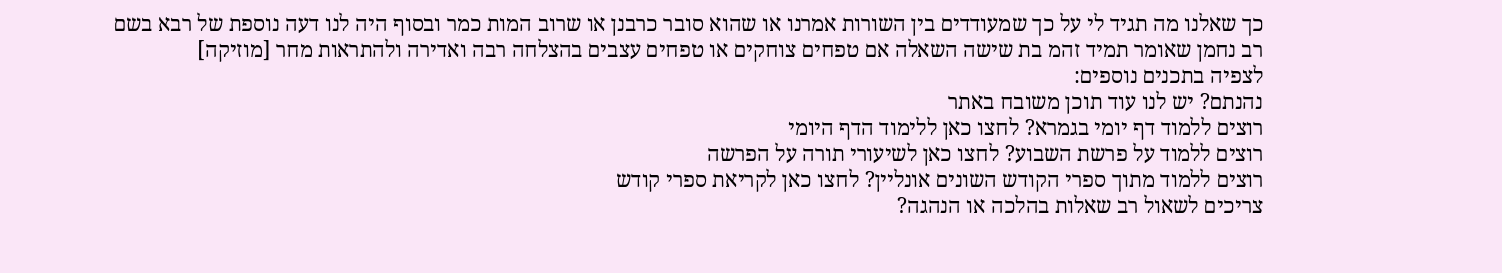כך שאלנו מה תגיד לי על כך שמעודדים בין השורות אמרנו או שהוא סובר כרבנן או שרוב המות כמר ובסוף היה לנו דעה נוספת של רבא בשם רב נחמן שאומר תמיד זהמ בת שישה השאלה אם טפחים צוחקים או טפחים עצבים בהצלחה רבה ואדירה ולהתראות מחר [מוזיקה]
לצפיה בתכנים נוספים:
נהנתם? יש לנו עוד תוכן משובח באתר
רוצים ללמוד דף יומי בגמרא? לחצו כאן ללימוד הדף היומי
רוצים ללמוד על פרשת השבוע? לחצו כאן לשיעורי תורה על הפרשה
רוצים ללמוד מתוך ספרי הקודש השונים אונליין? לחצו כאן לקריאת ספרי קודש
צריכים לשאול רב שאלות בהלכה או הנהגה?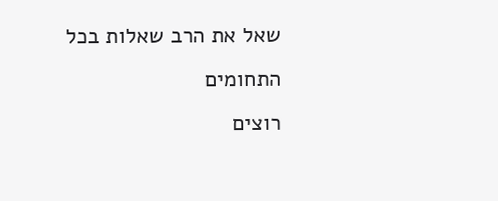שאל את הרב שאלות בכל התחומים
רוצים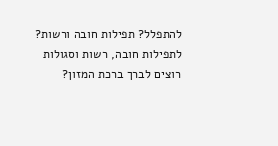להתפלל? תפילות חובה ורשות? לתפילות חובה, רשות וסגולות
רוצים לברך ברכת המזון?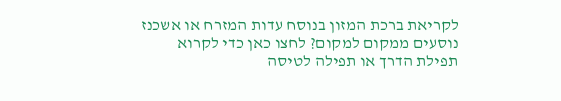לקריאת ברכת המזון בנוסח עדות המזרח או אשכנז
נוסעים ממקום למקום? לחצו כאן כדי לקרוא תפילת הדרך או תפילה לטיסה